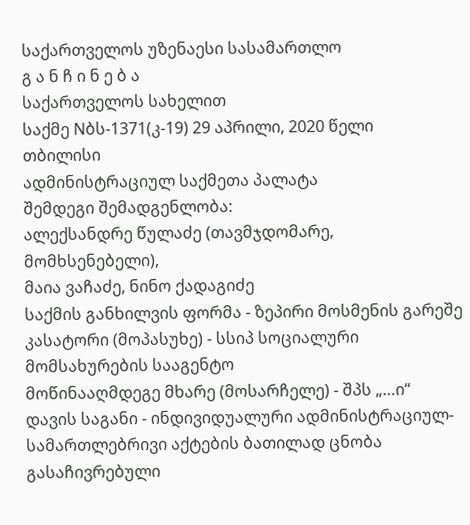საქართველოს უზენაესი სასამართლო
გ ა ნ ჩ ი ნ ე ბ ა
საქართველოს სახელით
საქმე Nბს-1371(კ-19) 29 აპრილი, 2020 წელი
თბილისი
ადმინისტრაციულ საქმეთა პალატა
შემდეგი შემადგენლობა:
ალექსანდრე წულაძე (თავმჯდომარე, მომხსენებელი),
მაია ვაჩაძე, ნინო ქადაგიძე
საქმის განხილვის ფორმა - ზეპირი მოსმენის გარეშე
კასატორი (მოპასუხე) - სსიპ სოციალური მომსახურების სააგენტო
მოწინააღმდეგე მხარე (მოსარჩელე) - შპს „…ი“
დავის საგანი - ინდივიდუალური ადმინისტრაციულ-სამართლებრივი აქტების ბათილად ცნობა
გასაჩივრებული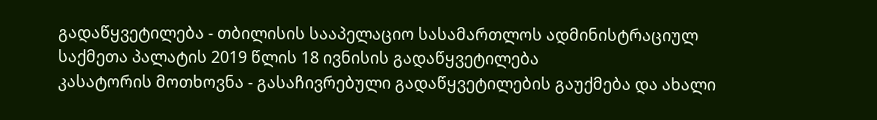გადაწყვეტილება - თბილისის სააპელაციო სასამართლოს ადმინისტრაციულ საქმეთა პალატის 2019 წლის 18 ივნისის გადაწყვეტილება
კასატორის მოთხოვნა - გასაჩივრებული გადაწყვეტილების გაუქმება და ახალი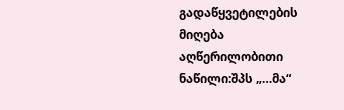გადაწყვეტილების მიღება
აღწერილობითი ნაწილი:შპს „…მა“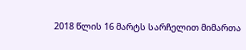2018 წლის 16 მარტს სარჩელით მიმართა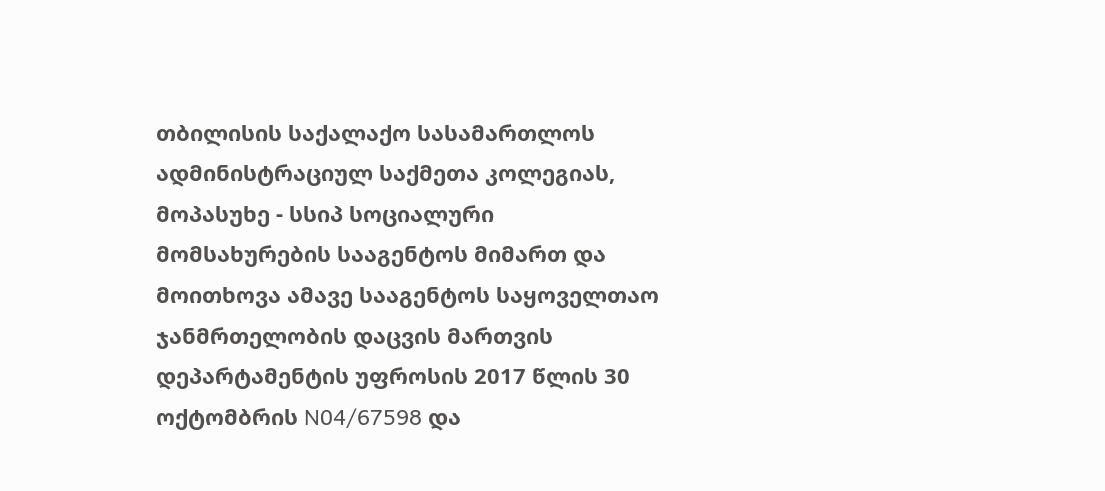თბილისის საქალაქო სასამართლოს ადმინისტრაციულ საქმეთა კოლეგიას, მოპასუხე - სსიპ სოციალური მომსახურების სააგენტოს მიმართ და მოითხოვა ამავე სააგენტოს საყოველთაო ჯანმრთელობის დაცვის მართვის დეპარტამენტის უფროსის 2017 წლის 30 ოქტომბრის N04/67598 და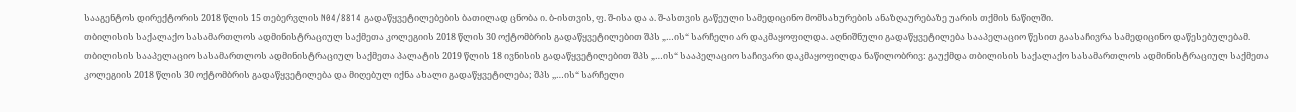სააგენტოს დირექტორის 2018 წლის 15 თებერვლის N04/8814 გადაწყვეტილებების ბათილად ცნობა ი. ბ-ისთვის, ფ. შ-ისა და ა. შ-ასთვის გაწეული სამედიცინო მომსახურების ანაზღაურებაზე უარის თქმის ნაწილში.
თბილისის საქალაქო სასამართლოს ადმინისტრაციულ საქმეთა კოლეგიის 2018 წლის 30 ოქტომბრის გადაწყვეტილებით შპს „…ის“ სარჩელი არ დაკმაყოფილდა. აღნიშნული გადაწყვეტილება სააპელაციო წესით გაასაჩივრა სამედიცინო დაწესებულებამ.
თბილისის სააპელაციო სასამართლოს ადმინისტრაციულ საქმეთა პალატის 2019 წლის 18 ივნისის გადაწყვეტილებით შპს „…ის“ სააპელაციო საჩივარი დაკმაყოფილდა ნაწილობრივ: გაუქმდა თბილისის საქალაქო სასამართლოს ადმინისტრაციულ საქმეთა კოლეგიის 2018 წლის 30 ოქტომბრის გადაწყვეტილება და მიღებულ იქნა ახალი გადაწყვეტილება; შპს ,,…ის“ სარჩელი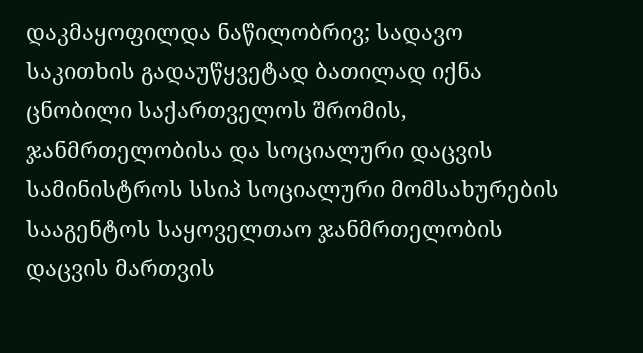დაკმაყოფილდა ნაწილობრივ; სადავო საკითხის გადაუწყვეტად ბათილად იქნა ცნობილი საქართველოს შრომის, ჯანმრთელობისა და სოციალური დაცვის სამინისტროს სსიპ სოციალური მომსახურების სააგენტოს საყოველთაო ჯანმრთელობის დაცვის მართვის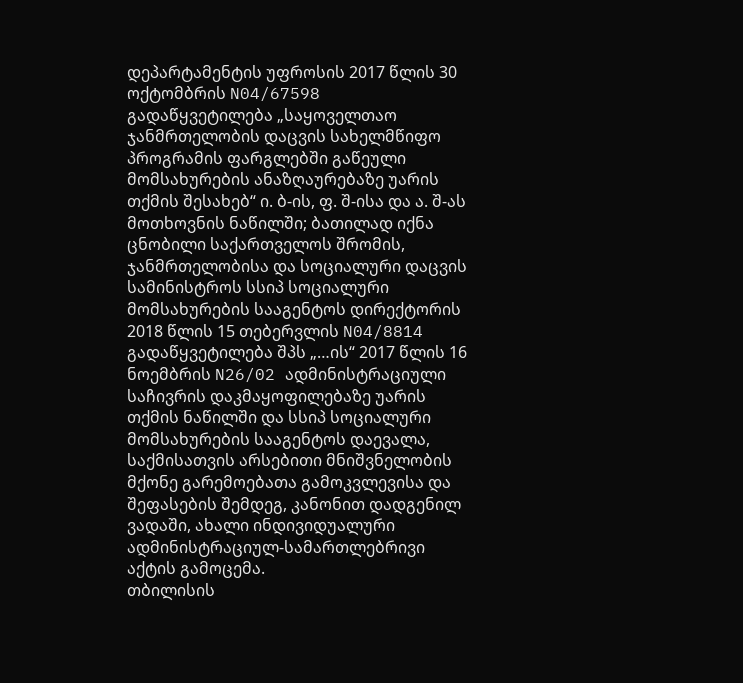დეპარტამენტის უფროსის 2017 წლის 30 ოქტომბრის N04/67598 გადაწყვეტილება „საყოველთაო ჯანმრთელობის დაცვის სახელმწიფო პროგრამის ფარგლებში გაწეული მომსახურების ანაზღაურებაზე უარის თქმის შესახებ“ ი. ბ-ის, ფ. შ-ისა და ა. შ-ას მოთხოვნის ნაწილში; ბათილად იქნა ცნობილი საქართველოს შრომის, ჯანმრთელობისა და სოციალური დაცვის სამინისტროს სსიპ სოციალური მომსახურების სააგენტოს დირექტორის 2018 წლის 15 თებერვლის N04/8814 გადაწყვეტილება შპს „…ის“ 2017 წლის 16 ნოემბრის N26/02 ადმინისტრაციული საჩივრის დაკმაყოფილებაზე უარის თქმის ნაწილში და სსიპ სოციალური მომსახურების სააგენტოს დაევალა, საქმისათვის არსებითი მნიშვნელობის მქონე გარემოებათა გამოკვლევისა და შეფასების შემდეგ, კანონით დადგენილ ვადაში, ახალი ინდივიდუალური ადმინისტრაციულ-სამართლებრივი აქტის გამოცემა.
თბილისის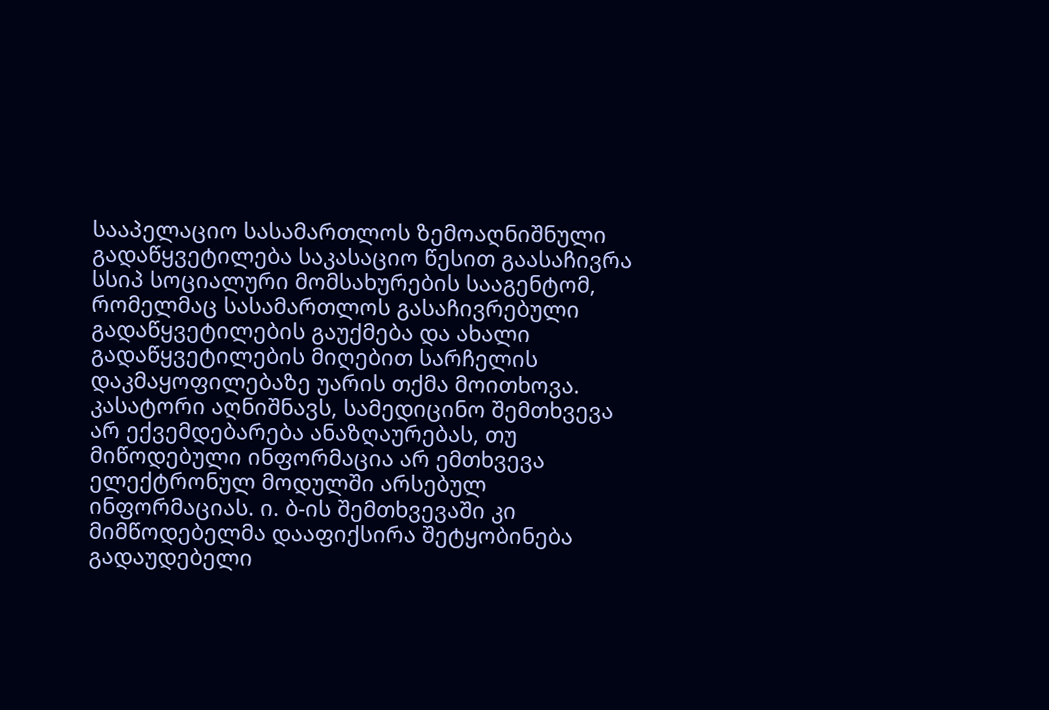სააპელაციო სასამართლოს ზემოაღნიშნული გადაწყვეტილება საკასაციო წესით გაასაჩივრა სსიპ სოციალური მომსახურების სააგენტომ, რომელმაც სასამართლოს გასაჩივრებული გადაწყვეტილების გაუქმება და ახალი გადაწყვეტილების მიღებით სარჩელის დაკმაყოფილებაზე უარის თქმა მოითხოვა.
კასატორი აღნიშნავს, სამედიცინო შემთხვევა არ ექვემდებარება ანაზღაურებას, თუ მიწოდებული ინფორმაცია არ ემთხვევა ელექტრონულ მოდულში არსებულ ინფორმაციას. ი. ბ-ის შემთხვევაში კი მიმწოდებელმა დააფიქსირა შეტყობინება გადაუდებელი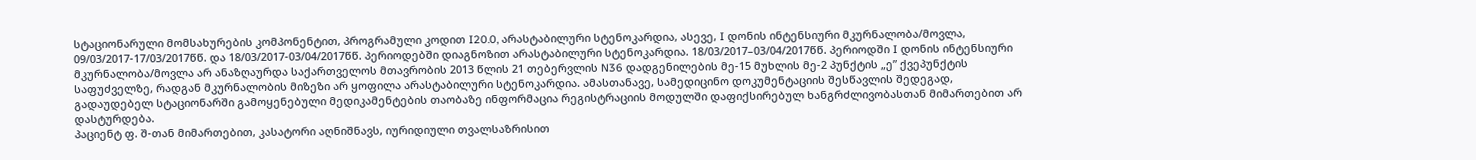სტაციონარული მომსახურების კომპონენტით, პროგრამული კოდით I20.0, არასტაბილური სტენოკარდია, ასევე, I დონის ინტენსიური მკურნალობა/მოვლა, 09/03/2017-17/03/2017წწ. და 18/03/2017-03/04/2017წწ. პერიოდებში დიაგნოზით არასტაბილური სტენოკარდია. 18/03/2017–03/04/2017წწ. პერიოდში I დონის ინტენსიური მკურნალობა/მოვლა არ ანაზღაურდა საქართველოს მთავრობის 2013 წლის 21 თებერვლის N36 დადგენილების მე-15 მუხლის მე-2 პუნქტის „ე” ქვეპუნქტის საფუძველზე, რადგან მკურნალობის მიზეზი არ ყოფილა არასტაბილური სტენოკარდია. ამასთანავე, სამედიცინო დოკუმენტაციის შესწავლის შედეგად, გადაუდებელ სტაციონარში გამოყენებული მედიკამენტების თაობაზე ინფორმაცია რეგისტრაციის მოდულში დაფიქსირებულ ხანგრძლივობასთან მიმართებით არ დასტურდება.
პაციენტ ფ. შ-თან მიმართებით, კასატორი აღნიშნავს, იურიდიული თვალსაზრისით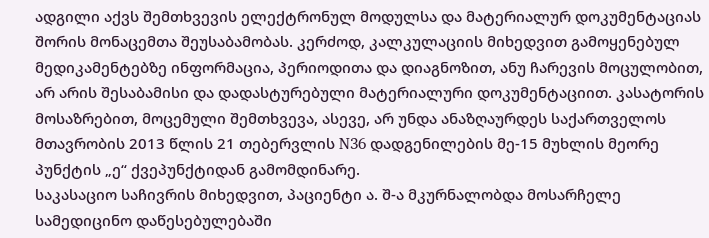ადგილი აქვს შემთხვევის ელექტრონულ მოდულსა და მატერიალურ დოკუმენტაციას შორის მონაცემთა შეუსაბამობას. კერძოდ, კალკულაციის მიხედვით გამოყენებულ მედიკამენტებზე ინფორმაცია, პერიოდითა და დიაგნოზით, ანუ ჩარევის მოცულობით, არ არის შესაბამისი და დადასტურებული მატერიალური დოკუმენტაციით. კასატორის მოსაზრებით, მოცემული შემთხვევა, ასევე, არ უნდა ანაზღაურდეს საქართველოს მთავრობის 2013 წლის 21 თებერვლის N36 დადგენილების მე-15 მუხლის მეორე პუნქტის „ე“ ქვეპუნქტიდან გამომდინარე.
საკასაციო საჩივრის მიხედვით, პაციენტი ა. შ-ა მკურნალობდა მოსარჩელე სამედიცინო დაწესებულებაში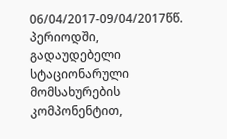06/04/2017-09/04/2017წწ. პერიოდში, გადაუდებელი სტაციონარული მომსახურების კომპონენტით,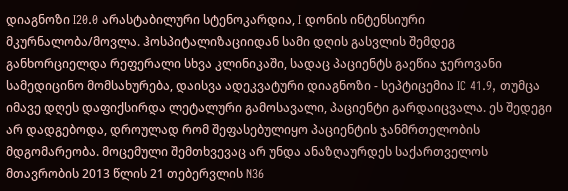დიაგნოზი I20.0 არასტაბილური სტენოკარდია, I დონის ინტენსიური მკურნალობა/მოვლა. ჰოსპიტალიზაციიდან სამი დღის გასვლის შემდეგ განხორციელდა რეფერალი სხვა კლინიკაში, სადაც პაციენტს გაეწია ჯეროვანი სამედიცინო მომსახურება, დაისვა ადეკვატური დიაგნოზი - სეპტიცემია IC 41.9, თუმცა იმავე დღეს დაფიქსირდა ლეტალური გამოსავალი, პაციენტი გარდაიცვალა. ეს შედეგი არ დადგებოდა, დროულად რომ შეფასებულიყო პაციენტის ჯანმრთელობის მდგომარეობა. მოცემული შემთხვევაც არ უნდა ანაზღაურდეს საქართველოს მთავრობის 2013 წლის 21 თებერვლის N36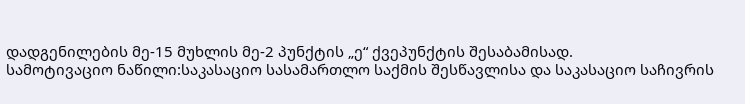დადგენილების მე-15 მუხლის მე-2 პუნქტის „ე“ ქვეპუნქტის შესაბამისად.
სამოტივაციო ნაწილი:საკასაციო სასამართლო საქმის შესწავლისა და საკასაციო საჩივრის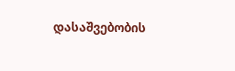დასაშვებობის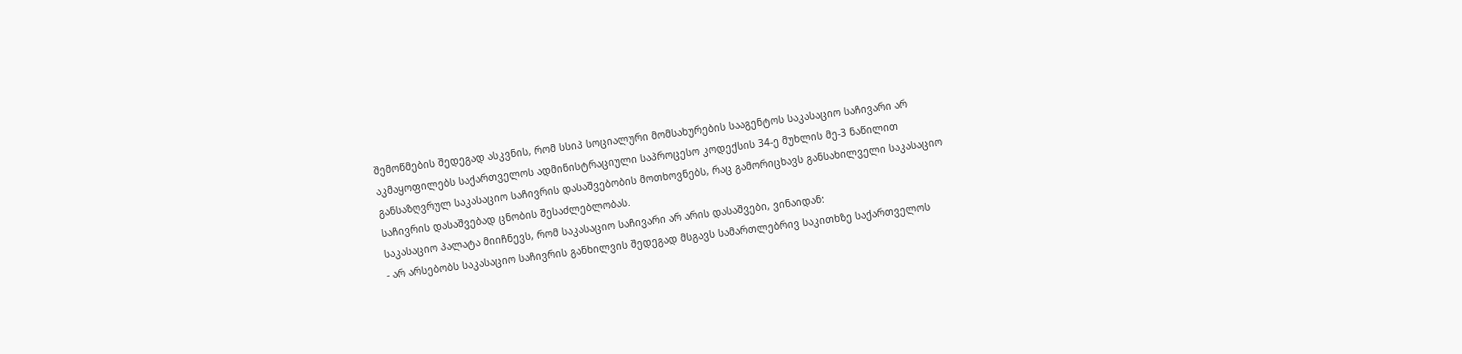შემოწმების შედეგად ასკვნის, რომ სსიპ სოციალური მომსახურების სააგენტოს საკასაციო საჩივარი არ აკმაყოფილებს საქართველოს ადმინისტრაციული საპროცესო კოდექსის 34-ე მუხლის მე-3 ნაწილით განსაზღვრულ საკასაციო საჩივრის დასაშვებობის მოთხოვნებს, რაც გამორიცხავს განსახილველი საკასაციო საჩივრის დასაშვებად ცნობის შესაძლებლობას.
საკასაციო პალატა მიიჩნევს, რომ საკასაციო საჩივარი არ არის დასაშვები, ვინაიდან:
- არ არსებობს საკასაციო საჩივრის განხილვის შედეგად მსგავს სამართლებრივ საკითხზე საქართველოს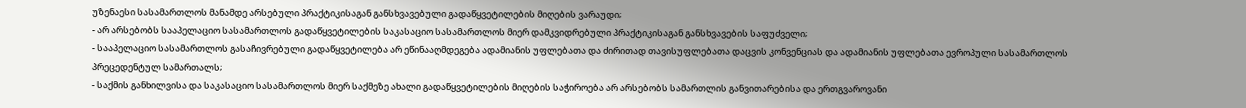უზენაესი სასამართლოს მანამდე არსებული პრაქტიკისაგან განსხვავებული გადაწყვეტილების მიღების ვარაუდი;
- არ არსებობს სააპელაციო სასამართლოს გადაწყვეტილების საკასაციო სასამართლოს მიერ დამკვიდრებული პრაქტიკისაგან განსხვავების საფუძველი;
- სააპელაციო სასამართლოს გასაჩივრებული გადაწყვეტილება არ ეწინააღმდეგება ადამიანის უფლებათა და ძირითად თავისუფლებათა დაცვის კონვენციას და ადამიანის უფლებათა ევროპული სასამართლოს პრეცედენტულ სამართალს;
- საქმის განხილვისა და საკასაციო სასამართლოს მიერ საქმეზე ახალი გადაწყვეტილების მიღების საჭიროება არ არსებობს სამართლის განვითარებისა და ერთგვაროვანი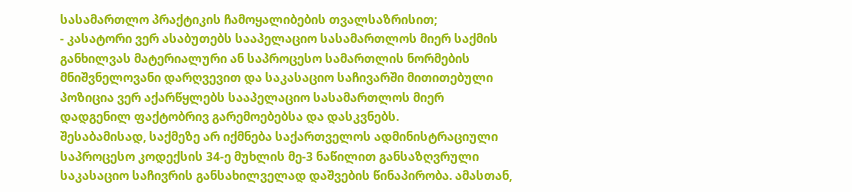სასამართლო პრაქტიკის ჩამოყალიბების თვალსაზრისით;
- კასატორი ვერ ასაბუთებს სააპელაციო სასამართლოს მიერ საქმის განხილვას მატერიალური ან საპროცესო სამართლის ნორმების მნიშვნელოვანი დარღვევით და საკასაციო საჩივარში მითითებული პოზიცია ვერ აქარწყლებს სააპელაციო სასამართლოს მიერ დადგენილ ფაქტობრივ გარემოებებსა და დასკვნებს.
შესაბამისად, საქმეზე არ იქმნება საქართველოს ადმინისტრაციული საპროცესო კოდექსის 34-ე მუხლის მე-3 ნაწილით განსაზღვრული საკასაციო საჩივრის განსახილველად დაშვების წინაპირობა. ამასთან,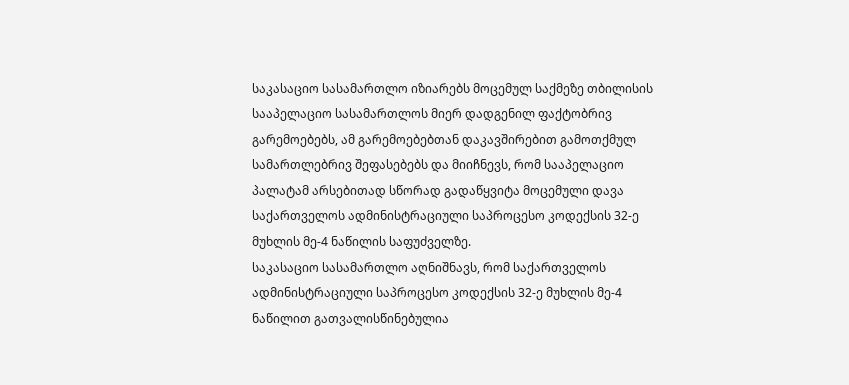საკასაციო სასამართლო იზიარებს მოცემულ საქმეზე თბილისის სააპელაციო სასამართლოს მიერ დადგენილ ფაქტობრივ გარემოებებს, ამ გარემოებებთან დაკავშირებით გამოთქმულ სამართლებრივ შეფასებებს და მიიჩნევს, რომ სააპელაციო პალატამ არსებითად სწორად გადაწყვიტა მოცემული დავა საქართველოს ადმინისტრაციული საპროცესო კოდექსის 32-ე მუხლის მე-4 ნაწილის საფუძველზე.
საკასაციო სასამართლო აღნიშნავს, რომ საქართველოს ადმინისტრაციული საპროცესო კოდექსის 32-ე მუხლის მე-4 ნაწილით გათვალისწინებულია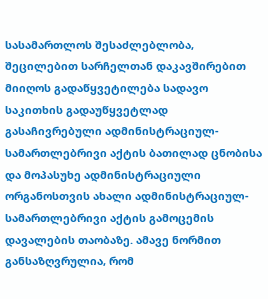სასამართლოს შესაძლებლობა, შეცილებით სარჩელთან დაკავშირებით მიიღოს გადაწყვეტილება სადავო საკითხის გადაუწყვეტლად გასაჩივრებული ადმინისტრაციულ-სამართლებრივი აქტის ბათილად ცნობისა და მოპასუხე ადმინისტრაციული ორგანოსთვის ახალი ადმინისტრაციულ-სამართლებრივი აქტის გამოცემის დავალების თაობაზე. ამავე ნორმით განსაზღვრულია, რომ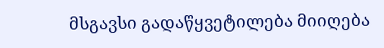მსგავსი გადაწყვეტილება მიიღება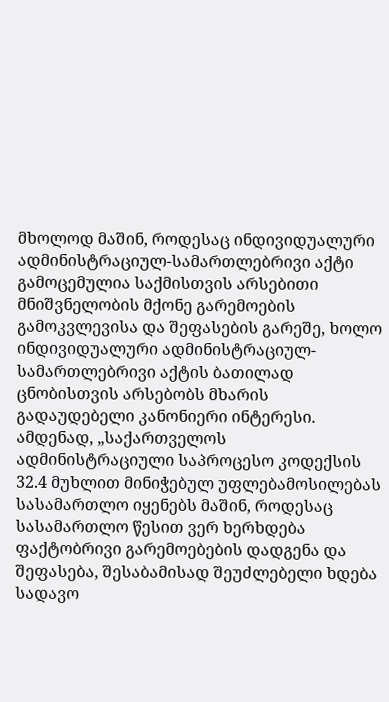მხოლოდ მაშინ, როდესაც ინდივიდუალური ადმინისტრაციულ-სამართლებრივი აქტი გამოცემულია საქმისთვის არსებითი მნიშვნელობის მქონე გარემოების გამოკვლევისა და შეფასების გარეშე, ხოლო ინდივიდუალური ადმინისტრაციულ-სამართლებრივი აქტის ბათილად ცნობისთვის არსებობს მხარის გადაუდებელი კანონიერი ინტერესი. ამდენად, „საქართველოს ადმინისტრაციული საპროცესო კოდექსის 32.4 მუხლით მინიჭებულ უფლებამოსილებას სასამართლო იყენებს მაშინ, როდესაც სასამართლო წესით ვერ ხერხდება ფაქტობრივი გარემოებების დადგენა და შეფასება, შესაბამისად შეუძლებელი ხდება სადავო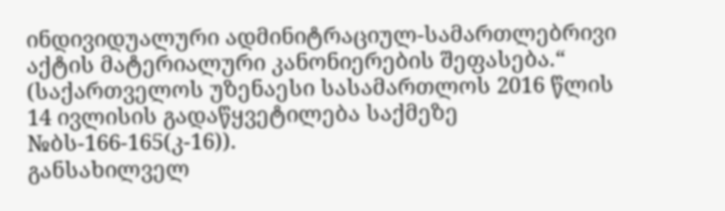ინდივიდუალური ადმინიტრაციულ-სამართლებრივი აქტის მატერიალური კანონიერების შეფასება.“ (საქართველოს უზენაესი სასამართლოს 2016 წლის 14 ივლისის გადაწყვეტილება საქმეზე №ბს-166-165(კ-16)).
განსახილველ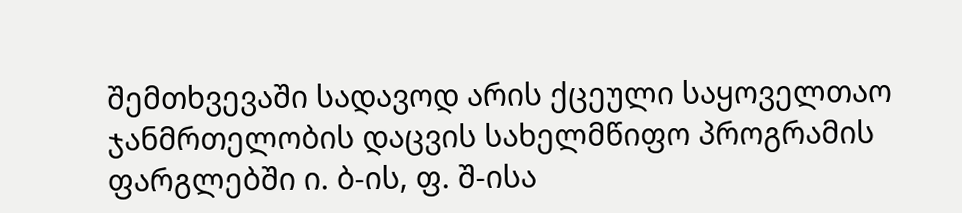შემთხვევაში სადავოდ არის ქცეული საყოველთაო ჯანმრთელობის დაცვის სახელმწიფო პროგრამის ფარგლებში ი. ბ-ის, ფ. შ-ისა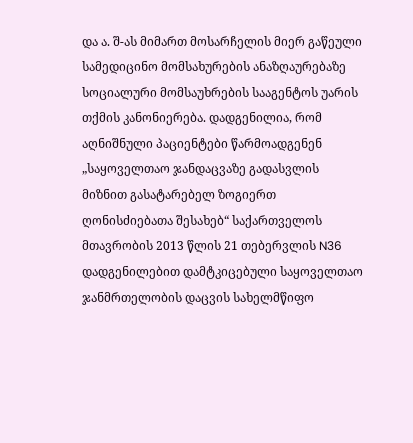და ა. შ-ას მიმართ მოსარჩელის მიერ გაწეული სამედიცინო მომსახურების ანაზღაურებაზე სოციალური მომსაუხრების სააგენტოს უარის თქმის კანონიერება. დადგენილია, რომ აღნიშნული პაციენტები წარმოადგენენ „საყოველთაო ჯანდაცვაზე გადასვლის მიზნით გასატარებელ ზოგიერთ ღონისძიებათა შესახებ“ საქართველოს მთავრობის 2013 წლის 21 თებერვლის N36 დადგენილებით დამტკიცებული საყოველთაო ჯანმრთელობის დაცვის სახელმწიფო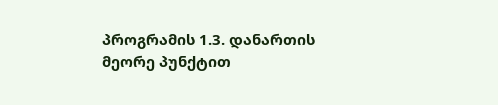პროგრამის 1.3. დანართის მეორე პუნქტით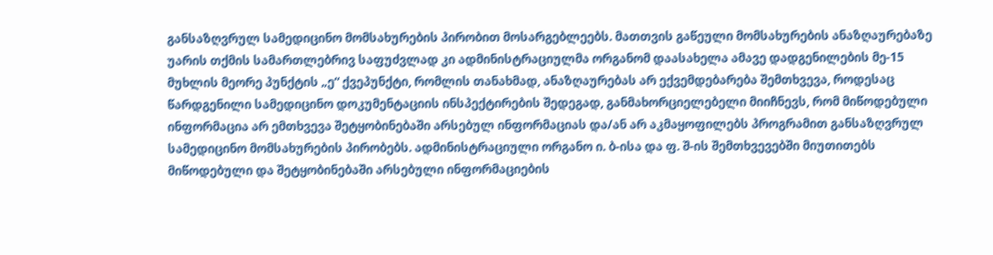განსაზღვრულ სამედიცინო მომსახურების პირობით მოსარგებლეებს. მათთვის გაწეული მომსახურების ანაზღაურებაზე უარის თქმის სამართლებრივ საფუძვლად კი ადმინისტრაციულმა ორგანომ დაასახელა ამავე დადგენილების მე-15 მუხლის მეორე პუნქტის „ე“ ქვეპუნქტი, რომლის თანახმად, ანაზღაურებას არ ექვემდებარება შემთხვევა, როდესაც წარდგენილი სამედიცინო დოკუმენტაციის ინსპექტირების შედეგად, განმახორციელებელი მიიჩნევს, რომ მიწოდებული ინფორმაცია არ ემთხვევა შეტყობინებაში არსებულ ინფორმაციას და/ან არ აკმაყოფილებს პროგრამით განსაზღვრულ სამედიცინო მომსახურების პირობებს. ადმინისტრაციული ორგანო ი. ბ-ისა და ფ. შ-ის შემთხვევებში მიუთითებს მიწოდებული და შეტყობინებაში არსებული ინფორმაციების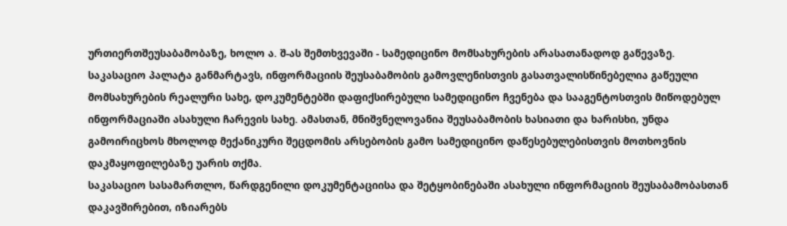ურთიერთშეუსაბამობაზე, ხოლო ა. შ-ას შემთხვევაში - სამედიცინო მომსახურების არასათანადოდ გაწევაზე.
საკასაციო პალატა განმარტავს, ინფორმაციის შეუსაბამობის გამოვლენისთვის გასათვალისწინებელია გაწეული მომსახურების რეალური სახე, დოკუმენტებში დაფიქსირებული სამედიცინო ჩვენება და სააგენტოსთვის მიწოდებულ ინფორმაციაში ასახული ჩარევის სახე. ამასთან, მნიშვნელოვანია შეუსაბამობის ხასიათი და ხარისხი, უნდა გამოირიცხოს მხოლოდ მექანიკური შეცდომის არსებობის გამო სამედიცინო დაწესებულებისთვის მოთხოვნის დაკმაყოფილებაზე უარის თქმა.
საკასაციო სასამართლო, წარდგენილი დოკუმენტაციისა და შეტყობინებაში ასახული ინფორმაციის შეუსაბამობასთან დაკავშირებით, იზიარებს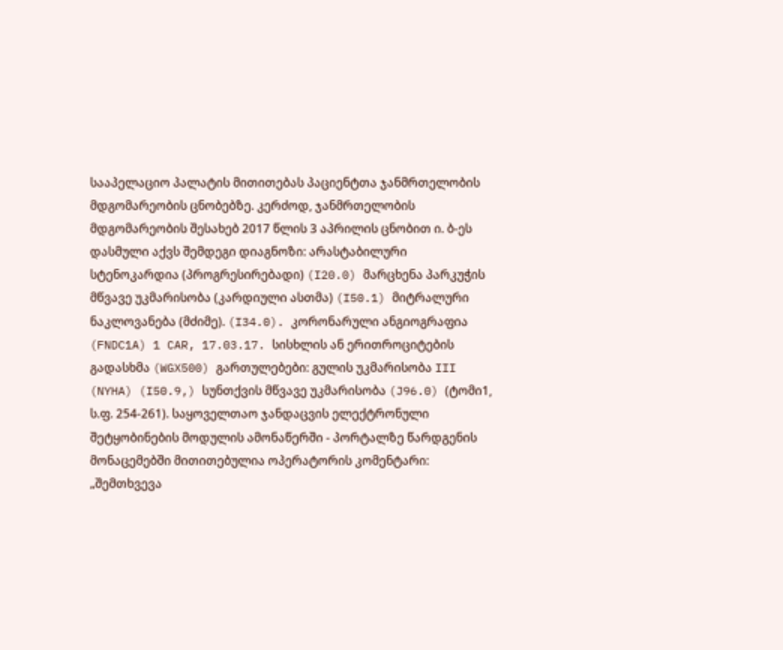სააპელაციო პალატის მითითებას პაციენტთა ჯანმრთელობის მდგომარეობის ცნობებზე. კერძოდ, ჯანმრთელობის მდგომარეობის შესახებ 2017 წლის 3 აპრილის ცნობით ი. ბ-ეს დასმული აქვს შემდეგი დიაგნოზი: არასტაბილური სტენოკარდია (პროგრესირებადი) (I20.0) მარცხენა პარკუჭის მწვავე უკმარისობა (კარდიული ასთმა) (I50.1) მიტრალური ნაკლოვანება (მძიმე). (I34.0). კორონარული ანგიოგრაფია (FNDC1A) 1 CAR, 17.03.17. სისხლის ან ერითროციტების გადასხმა (WGX500) გართულებები: გულის უკმარისობა III (NYHA) (I50.9,) სუნთქვის მწვავე უკმარისობა (J96.0) (ტომი1, ს.ფ. 254-261). საყოველთაო ჯანდაცვის ელექტრონული შეტყობინების მოდულის ამონაწერში - პორტალზე წარდგენის მონაცემებში მითითებულია ოპერატორის კომენტარი: „შემთხვევა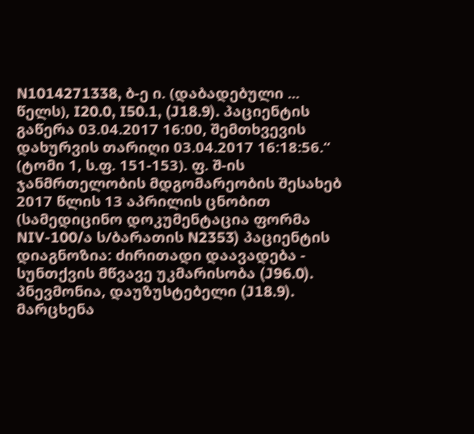N1014271338, ბ-ე ი. (დაბადებული ... წელს), I20.0, I50.1, (J18.9). პაციენტის გაწერა 03.04.2017 16:00, შემთხვევის დახურვის თარიღი 03.04.2017 16:18:56.“ (ტომი 1, ს.ფ. 151-153). ფ. შ-ის ჯანმრთელობის მდგომარეობის შესახებ 2017 წლის 13 აპრილის ცნობით (სამედიცინო დოკუმენტაცია ფორმა NIV-100/ა ს/ბარათის N2353) პაციენტის დიაგნოზია: ძირითადი დაავადება - სუნთქვის მწვავე უკმარისობა (J96.0). პნევმონია, დაუზუსტებელი (J18.9). მარცხენა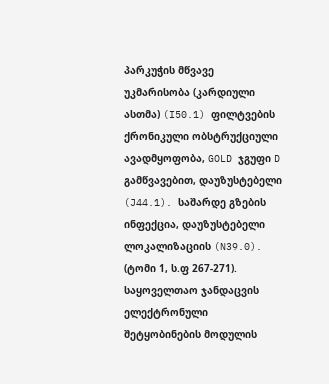პარკუჭის მწვავე უკმარისობა (კარდიული ასთმა) (I50.1) ფილტვების ქრონიკული ობსტრუქციული ავადმყოფობა, GOLD ჯგუფი D გამწვავებით, დაუზუსტებელი (J44.1). საშარდე გზების ინფექცია, დაუზუსტებელი ლოკალიზაციის (N39.0). (ტომი 1, ს.ფ 267-271). საყოველთაო ჯანდაცვის ელექტრონული შეტყობინების მოდულის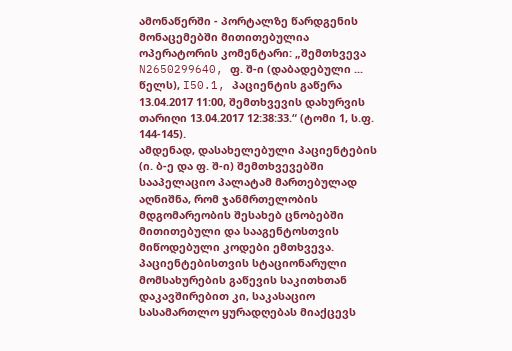ამონაწერში - პორტალზე წარდგენის მონაცემებში მითითებულია ოპერატორის კომენტარი: „შემთხვევა N2650299640, ფ. შ-ი (დაბადებული ... წელს), I50.1, პაციენტის გაწერა 13.04.2017 11:00, შემთხვევის დახურვის თარიღი 13.04.2017 12:38:33.“ (ტომი 1, ს.ფ. 144-145).
ამდენად, დასახელებული პაციენტების (ი. ბ-ე და ფ. შ-ი) შემთხვევებში სააპელაციო პალატამ მართებულად აღნიშნა, რომ ჯანმრთელობის მდგომარეობის შესახებ ცნობებში მითითებული და სააგენტოსთვის მიწოდებული კოდები ემთხვევა. პაციენტებისთვის სტაციონარული მომსახურების გაწევის საკითხთან დაკავშირებით კი, საკასაციო სასამართლო ყურადღებას მიაქცევს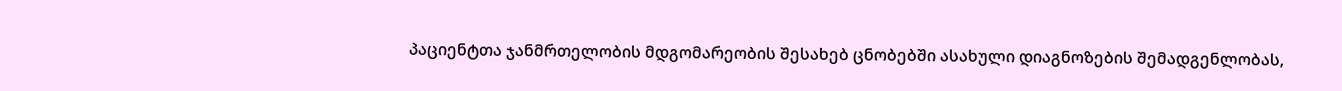პაციენტთა ჯანმრთელობის მდგომარეობის შესახებ ცნობებში ასახული დიაგნოზების შემადგენლობას,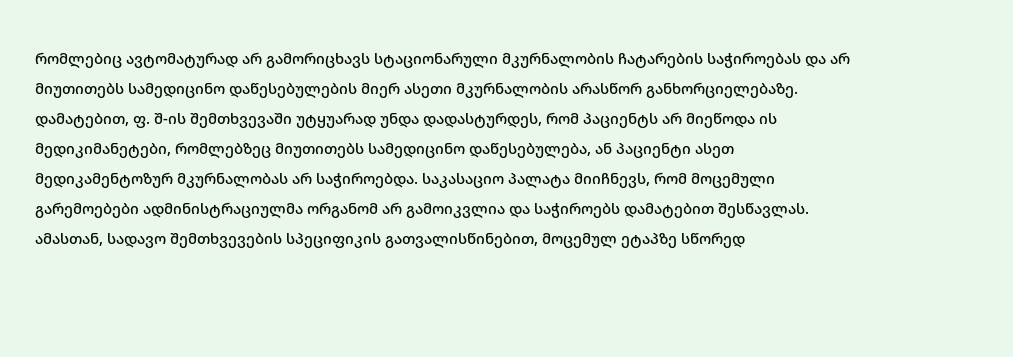რომლებიც ავტომატურად არ გამორიცხავს სტაციონარული მკურნალობის ჩატარების საჭიროებას და არ მიუთითებს სამედიცინო დაწესებულების მიერ ასეთი მკურნალობის არასწორ განხორციელებაზე. დამატებით, ფ. შ-ის შემთხვევაში უტყუარად უნდა დადასტურდეს, რომ პაციენტს არ მიეწოდა ის მედიკიმანეტები, რომლებზეც მიუთითებს სამედიცინო დაწესებულება, ან პაციენტი ასეთ მედიკამენტოზურ მკურნალობას არ საჭიროებდა. საკასაციო პალატა მიიჩნევს, რომ მოცემული გარემოებები ადმინისტრაციულმა ორგანომ არ გამოიკვლია და საჭიროებს დამატებით შესწავლას. ამასთან, სადავო შემთხვევების სპეციფიკის გათვალისწინებით, მოცემულ ეტაპზე სწორედ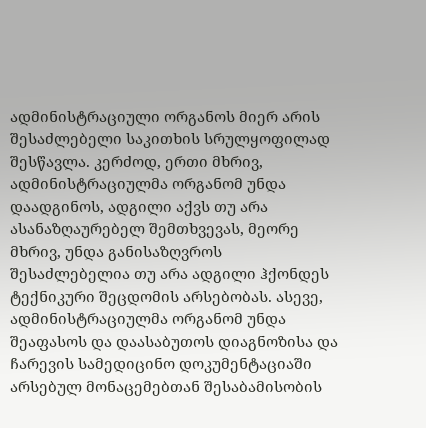ადმინისტრაციული ორგანოს მიერ არის შესაძლებელი საკითხის სრულყოფილად შესწავლა. კერძოდ, ერთი მხრივ, ადმინისტრაციულმა ორგანომ უნდა დაადგინოს, ადგილი აქვს თუ არა ასანაზღაურებელ შემთხვევას, მეორე მხრივ, უნდა განისაზღვროს შესაძლებელია თუ არა ადგილი ჰქონდეს ტექნიკური შეცდომის არსებობას. ასევე, ადმინისტრაციულმა ორგანომ უნდა შეაფასოს და დაასაბუთოს დიაგნოზისა და ჩარევის სამედიცინო დოკუმენტაციაში არსებულ მონაცემებთან შესაბამისობის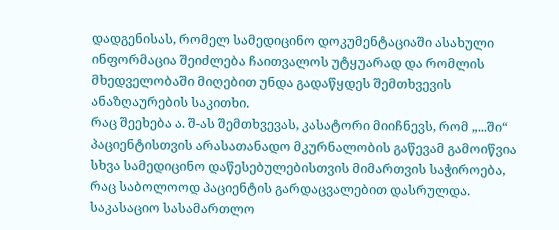დადგენისას, რომელ სამედიცინო დოკუმენტაციაში ასახული ინფორმაცია შეიძლება ჩაითვალოს უტყუარად და რომლის მხედველობაში მიღებით უნდა გადაწყდეს შემთხვევის ანაზღაურების საკითხი.
რაც შეეხება ა. შ-ას შემთხვევას, კასატორი მიიჩნევს, რომ „...ში“ პაციენტისთვის არასათანადო მკურნალობის გაწევამ გამოიწვია სხვა სამედიცინო დაწესებულებისთვის მიმართვის საჭიროება, რაც საბოლოოდ პაციენტის გარდაცვალებით დასრულდა. საკასაციო სასამართლო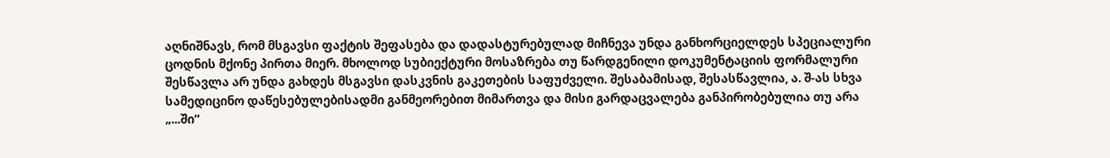აღნიშნავს, რომ მსგავსი ფაქტის შეფასება და დადასტურებულად მიჩნევა უნდა განხორციელდეს სპეციალური ცოდნის მქონე პირთა მიერ. მხოლოდ სუბიექტური მოსაზრება თუ წარდგენილი დოკუმენტაციის ფორმალური შესწავლა არ უნდა გახდეს მსგავსი დასკვნის გაკეთების საფუძველი. შესაბამისად, შესასწავლია, ა. შ-ას სხვა სამედიცინო დაწესებულებისადმი განმეორებით მიმართვა და მისი გარდაცვალება განპირობებულია თუ არა „...ში“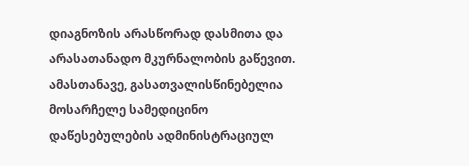დიაგნოზის არასწორად დასმითა და არასათანადო მკურნალობის გაწევით. ამასთანავე, გასათვალისწინებელია მოსარჩელე სამედიცინო დაწესებულების ადმინისტრაციულ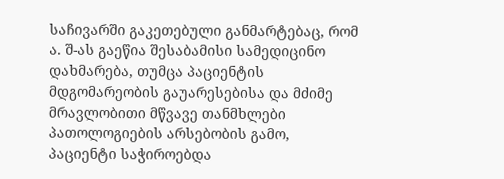საჩივარში გაკეთებული განმარტებაც, რომ ა. შ-ას გაეწია შესაბამისი სამედიცინო დახმარება, თუმცა პაციენტის მდგომარეობის გაუარესებისა და მძიმე მრავლობითი მწვავე თანმხლები პათოლოგიების არსებობის გამო, პაციენტი საჭიროებდა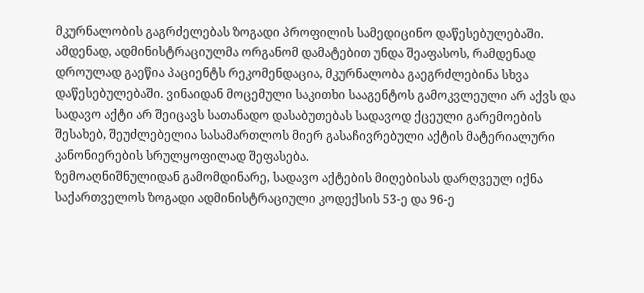მკურნალობის გაგრძელებას ზოგადი პროფილის სამედიცინო დაწესებულებაში. ამდენად, ადმინისტრაციულმა ორგანომ დამატებით უნდა შეაფასოს, რამდენად დროულად გაეწია პაციენტს რეკომენდაცია, მკურნალობა გაეგრძლებინა სხვა დაწესებულებაში. ვინაიდან მოცემული საკითხი სააგენტოს გამოკვლეული არ აქვს და სადავო აქტი არ შეიცავს სათანადო დასაბუთებას სადავოდ ქცეული გარემოების შესახებ, შეუძლებელია სასამართლოს მიერ გასაჩივრებული აქტის მატერიალური კანონიერების სრულყოფილად შეფასება.
ზემოაღნიშნულიდან გამომდინარე, სადავო აქტების მიღებისას დარღვეულ იქნა საქართველოს ზოგადი ადმინისტრაციული კოდექსის 53-ე და 96-ე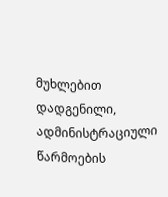მუხლებით დადგენილი, ადმინისტრაციული წარმოების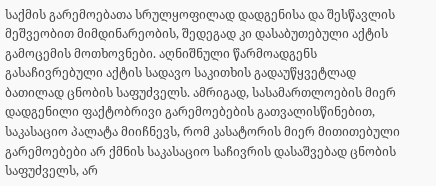საქმის გარემოებათა სრულყოფილად დადგენისა და შესწავლის მეშვეობით მიმდინარეობის, შედეგად კი დასაბუთებული აქტის გამოცემის მოთხოვნები. აღნიშნული წარმოადგენს გასაჩივრებული აქტის სადავო საკითხის გადაუწყვეტლად ბათილად ცნობის საფუძველს. ამრიგად, სასამართლოების მიერ დადგენილი ფაქტობრივი გარემოებების გათვალისწინებით, საკასაციო პალატა მიიჩნევს, რომ კასატორის მიერ მითითებული გარემოებები არ ქმნის საკასაციო საჩივრის დასაშვებად ცნობის საფუძველს, არ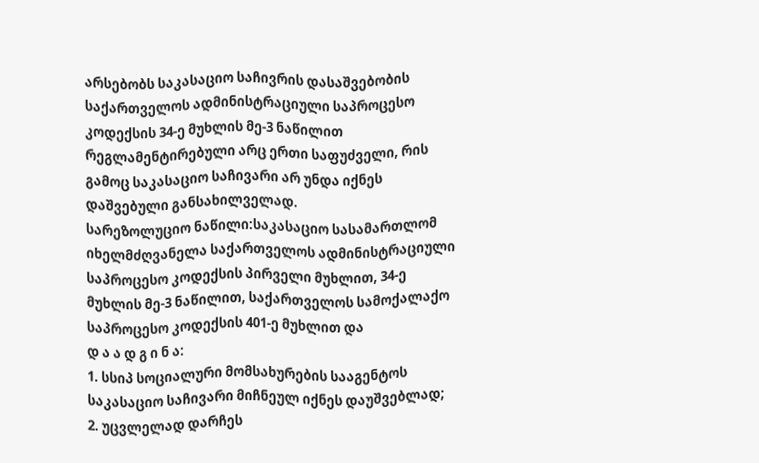არსებობს საკასაციო საჩივრის დასაშვებობის საქართველოს ადმინისტრაციული საპროცესო კოდექსის 34-ე მუხლის მე-3 ნაწილით რეგლამენტირებული არც ერთი საფუძველი, რის გამოც საკასაციო საჩივარი არ უნდა იქნეს დაშვებული განსახილველად.
სარეზოლუციო ნაწილი:საკასაციო სასამართლომ იხელმძღვანელა საქართველოს ადმინისტრაციული საპროცესო კოდექსის პირველი მუხლით, 34-ე მუხლის მე-3 ნაწილით, საქართველოს სამოქალაქო საპროცესო კოდექსის 401-ე მუხლით და
დ ა ა დ გ ი ნ ა:
1. სსიპ სოციალური მომსახურების სააგენტოს საკასაციო საჩივარი მიჩნეულ იქნეს დაუშვებლად;
2. უცვლელად დარჩეს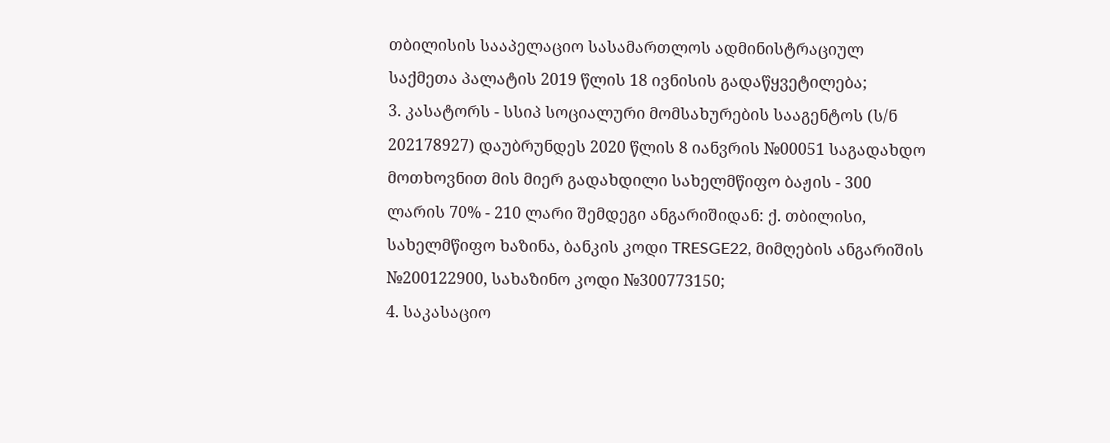თბილისის სააპელაციო სასამართლოს ადმინისტრაციულ საქმეთა პალატის 2019 წლის 18 ივნისის გადაწყვეტილება;
3. კასატორს - სსიპ სოციალური მომსახურების სააგენტოს (ს/ნ 202178927) დაუბრუნდეს 2020 წლის 8 იანვრის №00051 საგადახდო მოთხოვნით მის მიერ გადახდილი სახელმწიფო ბაჟის - 300 ლარის 70% - 210 ლარი შემდეგი ანგარიშიდან: ქ. თბილისი, სახელმწიფო ხაზინა, ბანკის კოდი TRESGE22, მიმღების ანგარიშის №200122900, სახაზინო კოდი №300773150;
4. საკასაციო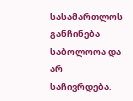სასამართლოს განჩინება საბოლოოა და არ საჩივრდება.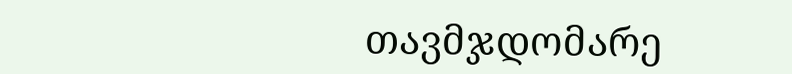თავმჯდომარე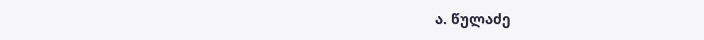ა. წულაძე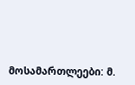მოსამართლეები: მ.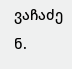ვაჩაძე
ნ.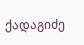ქადაგიძე